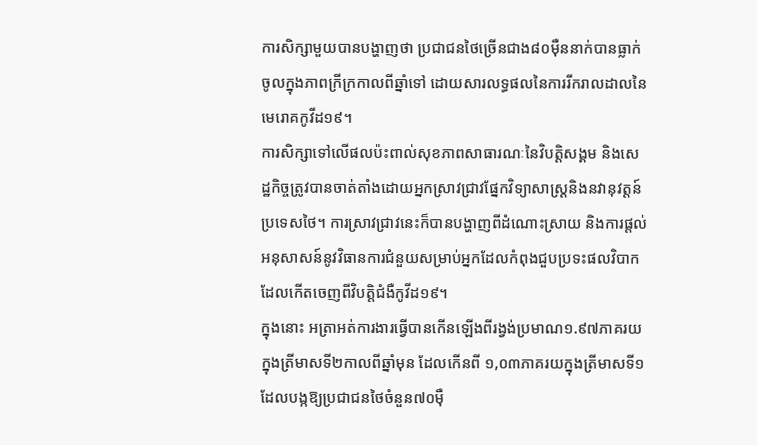ការសិក្សាមួយបានបង្ហាញថា ប្រជាជនថៃច្រើនជាង៨០ម៉ឺននាក់បានធ្លាក់ចូលក្នុងភាពក្រីក្រកាលពីឆ្នាំទៅ ដោយសារលទ្ធផលនៃការរីករាលដាលនៃមេរោគកូវីដ១៩។
ការសិក្សាទៅលើផលប៉ះពាល់សុខភាពសាធារណៈនៃវិបត្តិសង្គម និងសេដ្ឋកិច្ចត្រូវបានចាត់តាំងដោយអ្នកស្រាវជ្រាវផ្នែកវិទ្យាសាស្ត្រនិងនវានុវត្តន៍ប្រទេសថៃ។ ការស្រាវជ្រាវនេះក៏បានបង្ហាញពីដំណោះស្រាយ និងការផ្តល់អនុសាសន៍នូវវិធានការជំនួយសម្រាប់អ្នកដែលកំពុងជួបប្រទះផលវិបាកដែលកើតចេញពីវិបត្តិជំងឺកូវីដ១៩។
ក្នុងនោះ អត្រាអត់ការងារធ្វើបានកើនឡើងពីរង្វង់ប្រមាណ១.៩៧ភាគរយក្នុងត្រីមាសទី២កាលពីឆ្នាំមុន ដែលកើនពី ១,០៣ភាគរយក្នុងត្រីមាសទី១ ដែលបង្កឱ្យប្រជាជនថៃចំនួន៧០ម៉ឺ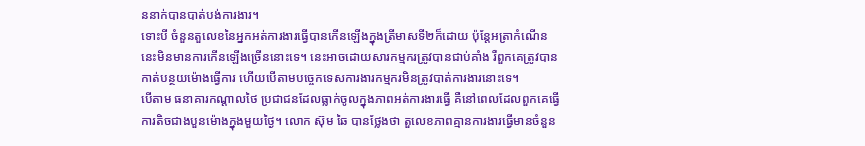ននាក់បានបាត់បង់ការងារ។
ទោះបី ចំនួនតួលេខនៃអ្នកអត់ការងារធ្វើបានកើនឡើងក្នុងត្រីមាសទី២ក៏ដោយ ប៉ុន្តែអត្រាកំណើននេះមិនមានការកើនឡើងច្រើននោះទេ។ នេះអាចដោយសារកម្មករត្រូវបានជាប់គាំង រឺពួកគេត្រូវបានកាត់បន្ថយម៉ោងធ្វើការ ហើយបើតាមបច្ចេកទេសការងារកម្មករមិនត្រូវបាត់ការងារនោះទេ។
បើតាម ធនាគារកណ្តាលថៃ ប្រជាជនដែលធ្លាក់ចូលក្នុងភាពអត់ការងារធ្វើ គឺនៅពេលដែលពួកគេធ្វើការតិចជាងបួនម៉ោងក្នុងមួយថ្ងៃ។ លោក ស៊ុម ឆៃ បានថ្លែងថា តួលេខភាពគ្មានការងារធ្វើមានចំនួន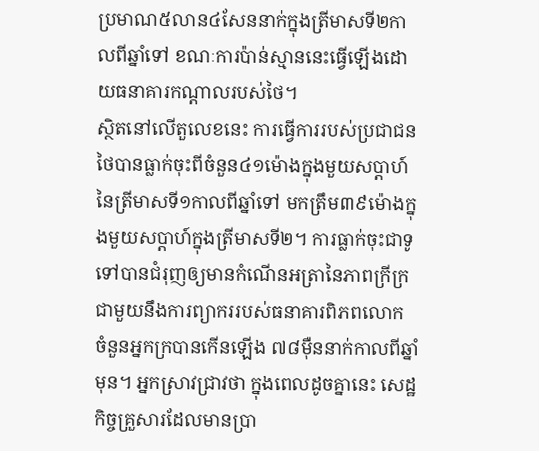ប្រមាណ៥លាន៤សែននាក់ក្នុងត្រីមាសទី២កាលពីឆ្នាំទៅ ខណៈការប៉ាន់ស្មាននេះធ្វើឡើងដោយធនាគារកណ្តាលរបស់ថៃ។
ស្ថិតនៅលើតួលេខនេះ ការធ្វើការរបស់ប្រជាជនថៃបានធ្លាក់ចុះពីចំនួន៤១ម៉ោងក្នុងមួយសប្តាហ៍នៃត្រីមាសទី១កាលពីឆ្នាំទៅ មកត្រឹម៣៩ម៉ោងក្នុងមួយសប្តាហ៍ក្នុងត្រីមាសទី២។ ការធ្លាក់ចុះជាទូទៅបានជំរុញឲ្យមានកំណើនអត្រានៃភាពក្រីក្រជាមួយនឹងការព្យាកររបស់ធនាគារពិភពលោក ចំនួនអ្នកក្របានកើនឡើង ៧៨ម៉ឺននាក់កាលពីឆ្នាំមុន។ អ្នកស្រាវជ្រាវថា ក្នុងពេលដូចគ្នានេះ សេដ្ឋកិច្ចគ្រួសារដែលមានប្រា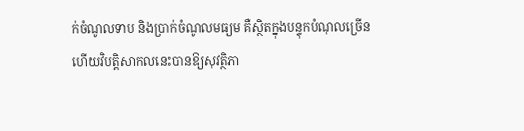ក់ចំណូលទាប និងប្រាក់ចំណូលមធ្យម គឺស្ថិតក្នុងបន្ទុកបំណុលច្រើន ហើយវិបត្តិសាកលនេះបានឱ្យសុវត្ថិភា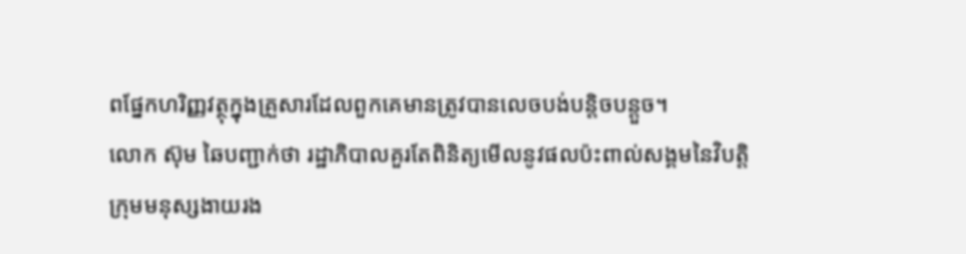ពផ្នែកហរិញ្ញវត្ថុក្នុងគ្រួសារដែលពួកគេមានត្រូវបានលេចបង់បន្តិចបន្តួច។
លោក ស៊ុម ឆៃបញ្ជាក់ថា រដ្ឋាភិបាលគួរតែពិនិត្យមើលនូវផលប៉ះពាល់សង្គមនៃវិបត្តិក្រុមមនុស្សងាយរង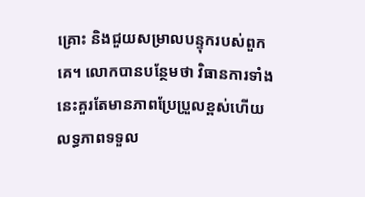គ្រោះ និងជួយសម្រាលបន្ទុករបស់ពួកគេ។ លោកបានបន្ថែមថា វិធានការទាំងនេះគួរតែមានភាពប្រែប្រួលខ្ពស់ហើយលទ្ធភាពទទួល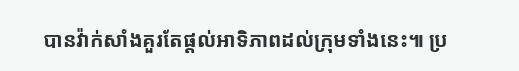បានវ៉ាក់សាំងគួរតែផ្តល់អាទិភាពដល់ក្រុមទាំងនេះ៕ ប្រ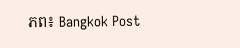ភព៖ Bangkok Post